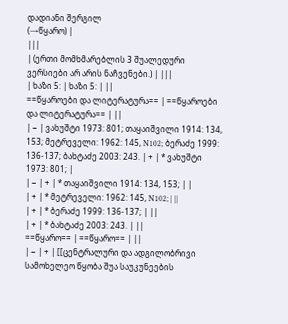დადიანი შერგილ
(→წყარო) |
|||
| (ერთი მომხმარებლის 3 შუალედური ვერსიები არ არის ნაჩვენები.) | |||
| ხაზი 5: | ხაზი 5: | ||
==წყაროები და ლიტერატურა== | ==წყაროები და ლიტერატურა== | ||
| − | ვახუშტი 1973: 801; თაყაიშვილი 1914: 134, 153; მეტრეველი: 1962: 145, N102; ბერაძე 1999: 136-137; ბახტაძე 2003: 243. | + | * ვახუშტი 1973: 801; |
| − | + | * თაყაიშვილი 1914: 134, 153; | |
| + | * მეტრეველი: 1962: 145, N102; | ||
| + | * ბერაძე 1999: 136-137; | ||
| + | * ბახტაძე 2003: 243. | ||
==წყარო== | ==წყარო== | ||
| − | + | [[ცენტრალური და ადგილობრივი სამოხელეო წყობა შუა საუკუნეების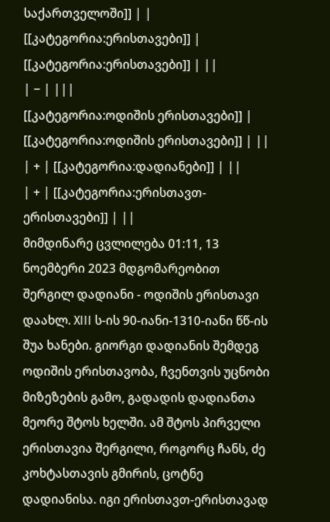საქართველოში]] | |
[[კატეგორია:ერისთავები]] | [[კატეგორია:ერისთავები]] | ||
| − | |||
[[კატეგორია:ოდიშის ერისთავები]] | [[კატეგორია:ოდიშის ერისთავები]] | ||
| + | [[კატეგორია:დადიანები]] | ||
| + | [[კატეგორია:ერისთავთ-ერისთავები]] | ||
მიმდინარე ცვლილება 01:11, 13 ნოემბერი 2023 მდგომარეობით
შერგილ დადიანი - ოდიშის ერისთავი დაახლ. XIII ს-ის 90-იანი-1310-იანი წწ-ის შუა ხანები. გიორგი დადიანის შემდეგ ოდიშის ერისთავობა, ჩვენთვის უცნობი მიზეზების გამო, გადადის დადიანთა მეორე შტოს ხელში. ამ შტოს პირველი ერისთავია შერგილი, როგორც ჩანს, ძე კოხტასთავის გმირის, ცოტნე დადიანისა. იგი ერისთავთ-ერისთავად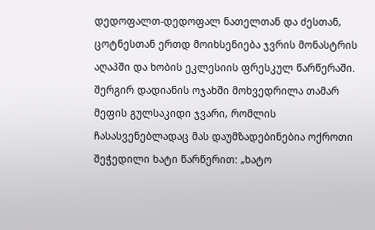დედოფალთ-დედოფალ ნათელთან და ძესთან, ცოტნესთან ერთდ მოიხსენიება ჯვრის მონასტრის აღაპში და ხობის ეკლესიის ფრესკულ წარწერაში. შერგირ დადიანის ოჯახში მოხვედრილა თამარ მეფის გულსაკიდი ჯვარი, რომლის ჩასასვენებლადაც მას დაუმზადებინებია ოქროთი შეჭედილი ხატი წარწერით: „ხატო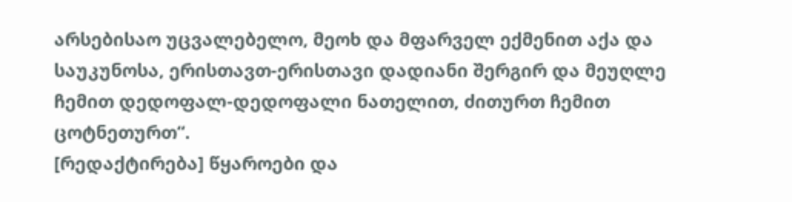არსებისაო უცვალებელო, მეოხ და მფარველ ექმენით აქა და საუკუნოსა, ერისთავთ-ერისთავი დადიანი შერგირ და მეუღლე ჩემით დედოფალ-დედოფალი ნათელით, ძითურთ ჩემით ცოტნეთურთ“.
[რედაქტირება] წყაროები და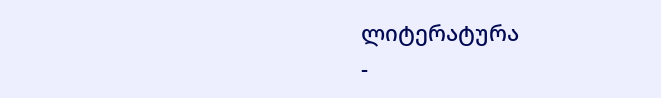ლიტერატურა
-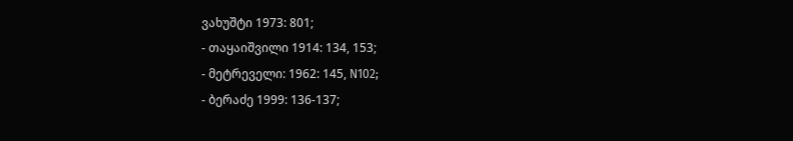ვახუშტი 1973: 801;
- თაყაიშვილი 1914: 134, 153;
- მეტრეველი: 1962: 145, N102;
- ბერაძე 1999: 136-137;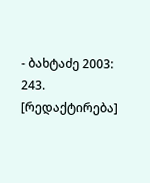- ბახტაძე 2003: 243.
[რედაქტირება]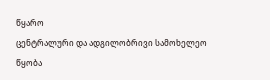წყარო
ცენტრალური და ადგილობრივი სამოხელეო წყობა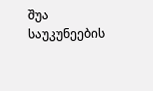შუა საუკუნეების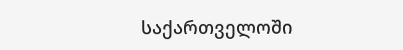საქართველოში